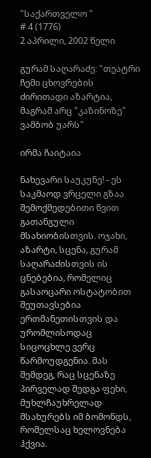"საქართველო "
# 4 (1776)
2 აპრილი, 2002 წელი

გურამ საღარაძე: "თეატრი ჩემი ცხოვრების ძირითადი აზარტია, მაგრამ არც "კაზინოზე" ვამბობ უარს"

ირმა ჩაიტაია

ნახევარი საუკუნე! - ეს საკმაოდ ვრცელი გზაა შემოქმედებითი წვით გათანგული მსახიობისთვის. ოჯახი, აზარტი, სცენა, გურამ საღარაძისთვის ის ცნებებია, რომელიც გასაოცარი ოსტატობით შეუთავსებია ერთმანეთისთვის და ურომლისოდაც სიცოცხლე ვერც წარმოუდგენია. მას შემდეგ, რაც სცენაზე პირველად შედგა ფეხი, მუხლჩაუხრელად მსახურებს იმ ბომონდს, რომელსაც ხელოვნება ჰქვია.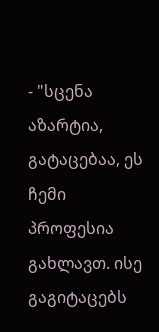- "სცენა აზარტია, გატაცებაა, ეს ჩემი პროფესია გახლავთ. ისე გაგიტაცებს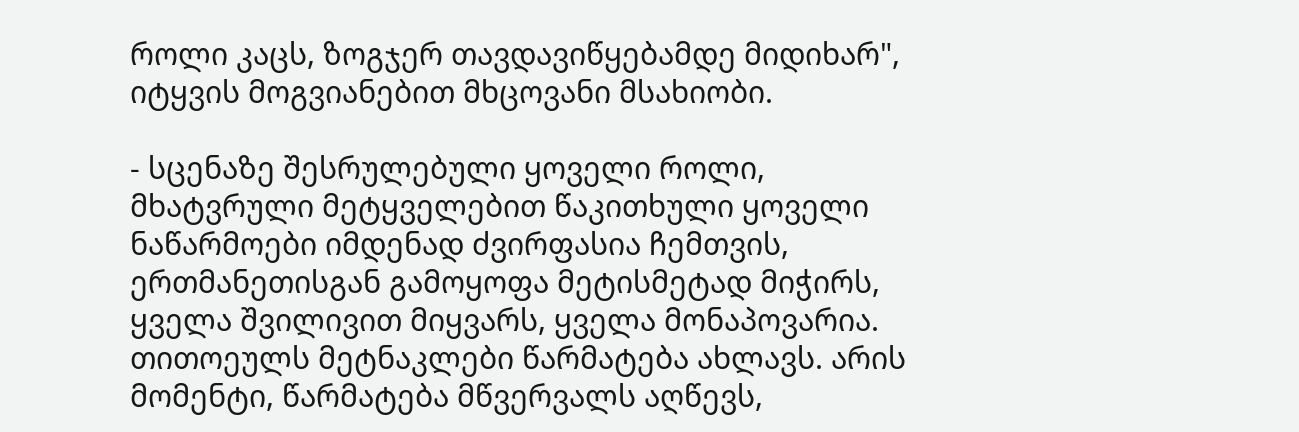როლი კაცს, ზოგჯერ თავდავიწყებამდე მიდიხარ", იტყვის მოგვიანებით მხცოვანი მსახიობი.

- სცენაზე შესრულებული ყოველი როლი, მხატვრული მეტყველებით წაკითხული ყოველი ნაწარმოები იმდენად ძვირფასია ჩემთვის, ერთმანეთისგან გამოყოფა მეტისმეტად მიჭირს, ყველა შვილივით მიყვარს, ყველა მონაპოვარია. თითოეულს მეტნაკლები წარმატება ახლავს. არის მომენტი, წარმატება მწვერვალს აღწევს,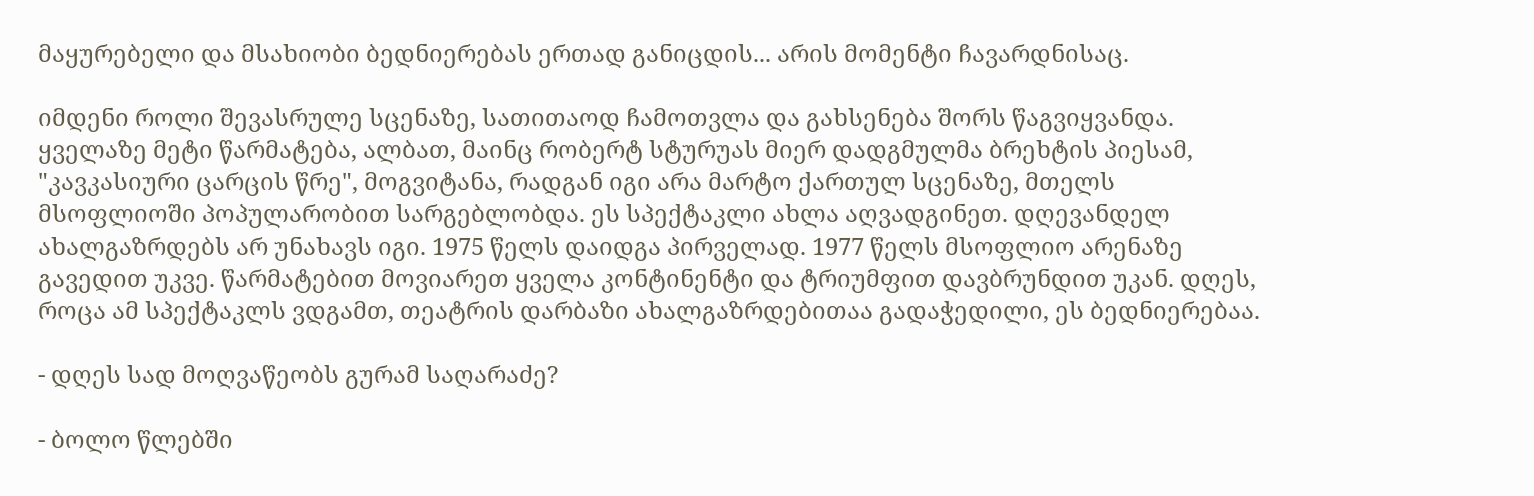მაყურებელი და მსახიობი ბედნიერებას ერთად განიცდის... არის მომენტი ჩავარდნისაც.

იმდენი როლი შევასრულე სცენაზე, სათითაოდ ჩამოთვლა და გახსენება შორს წაგვიყვანდა. ყველაზე მეტი წარმატება, ალბათ, მაინც რობერტ სტურუას მიერ დადგმულმა ბრეხტის პიესამ, "კავკასიური ცარცის წრე", მოგვიტანა, რადგან იგი არა მარტო ქართულ სცენაზე, მთელს მსოფლიოში პოპულარობით სარგებლობდა. ეს სპექტაკლი ახლა აღვადგინეთ. დღევანდელ ახალგაზრდებს არ უნახავს იგი. 1975 წელს დაიდგა პირველად. 1977 წელს მსოფლიო არენაზე გავედით უკვე. წარმატებით მოვიარეთ ყველა კონტინენტი და ტრიუმფით დავბრუნდით უკან. დღეს, როცა ამ სპექტაკლს ვდგამთ, თეატრის დარბაზი ახალგაზრდებითაა გადაჭედილი, ეს ბედნიერებაა.

- დღეს სად მოღვაწეობს გურამ საღარაძე?

- ბოლო წლებში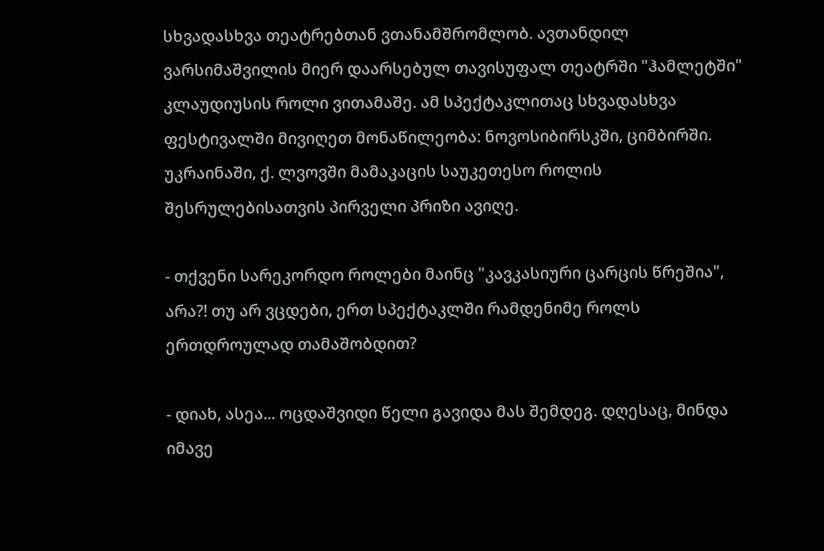სხვადასხვა თეატრებთან ვთანამშრომლობ. ავთანდილ ვარსიმაშვილის მიერ დაარსებულ თავისუფალ თეატრში "ჰამლეტში" კლაუდიუსის როლი ვითამაშე. ამ სპექტაკლითაც სხვადასხვა ფესტივალში მივიღეთ მონაწილეობა: ნოვოსიბირსკში, ციმბირში. უკრაინაში, ქ. ლვოვში მამაკაცის საუკეთესო როლის შესრულებისათვის პირველი პრიზი ავიღე.

- თქვენი სარეკორდო როლები მაინც "კავკასიური ცარცის წრეშია", არა?! თუ არ ვცდები, ერთ სპექტაკლში რამდენიმე როლს ერთდროულად თამაშობდით?

- დიახ, ასეა... ოცდაშვიდი წელი გავიდა მას შემდეგ. დღესაც, მინდა იმავე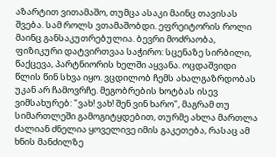აზარტით ვითამაშო, თუმცა ასაკი მაინც თავისას შვება. სამ როლს ვთამაშობდი. ეფრეიტორის როლი მაინც განსაკუთრებულია. ბევრი მოძრაობა, ფიზიკური დატვირთვაა საჭირო: სცენაზე სირბილი, წაქცევა, პარტნიორის ხელში აყვანა. ოცდაშვიდი წლის წინ სხვა იყო. ვცდილობ ჩემს ახალგაზრდობას უკან არ ჩამოვრჩე. მეგობრების ხოტბას ისევ ვიმსახურებ: "ვახ! ვახ! შენ ვინ ხარო", მაგრამ თუ სიმართლეში გამოგიტყდებით, თურმე ახლა მართლა ძალიან ძნელია ყოველივე იმის გაკეთება, რასაც ამ ხნის მანძილზე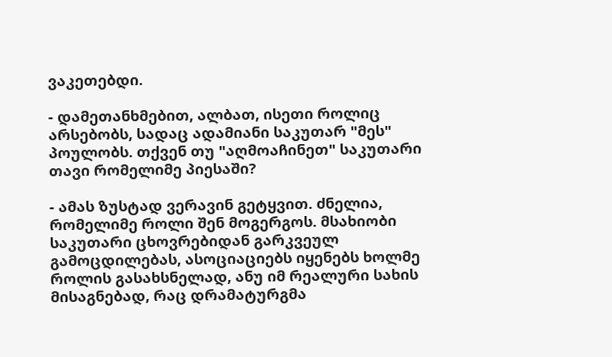ვაკეთებდი.

- დამეთანხმებით, ალბათ, ისეთი როლიც არსებობს, სადაც ადამიანი საკუთარ "მეს" პოულობს. თქვენ თუ "აღმოაჩინეთ" საკუთარი თავი რომელიმე პიესაში?

- ამას ზუსტად ვერავინ გეტყვით. ძნელია, რომელიმე როლი შენ მოგერგოს. მსახიობი საკუთარი ცხოვრებიდან გარკვეულ გამოცდილებას, ასოციაციებს იყენებს ხოლმე როლის გასახსნელად, ანუ იმ რეალური სახის მისაგნებად, რაც დრამატურგმა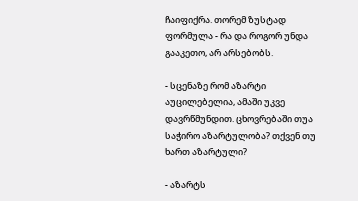ჩაიფიქრა. თორემ ზუსტად ფორმულა - რა და როგორ უნდა გააკეთო, არ არსებობს.

- სცენაზე რომ აზარტი აუცილებელია, ამაში უკვე დავრწმუნდით. ცხოვრებაში თუა საჭირო აზარტულობა? თქვენ თუ ხართ აზარტული?

- აზარტს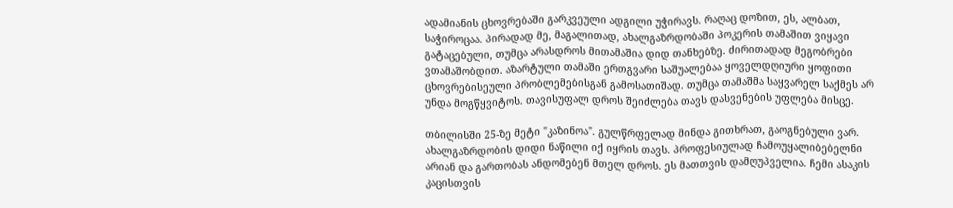ადამიანის ცხოვრებაში გარკვეული ადგილი უჭირავს. რაღაც დოზით, ეს, ალბათ, საჭიროცაა. პირადად მე, მაგალითად, ახალგაზრდობაში პოკერის თამაშით ვიყავი გატაცებული, თუმცა არასდროს მითამაშია დიდ თანხებზე. ძირითადად მეგობრები ვთამაშობდით. აზარტული თამაში ერთგვარი საშუალებაა ყოველდღიური ყოფითი ცხოვრებისეული პრობლემებისგან გამოსათიშად. თუმცა თამაშმა საყვარელ საქმეს არ უნდა მოგწყვიტოს. თავისუფალ დროს შეიძლება თავს დასვენების უფლება მისცე.

თბილისში 25-ზე მეტი "კაზინოა". გულწრფელად მინდა გითხრათ, გაოგნებული ვარ. ახალგაზრდობის დიდი ნაწილი იქ იყრის თავს. პროფესიულად ჩამოუყალიბებელნი არიან და გართობას ანდომებენ მთელ დროს. ეს მათთვის დამღუპველია. ჩემი ასაკის კაცისთვის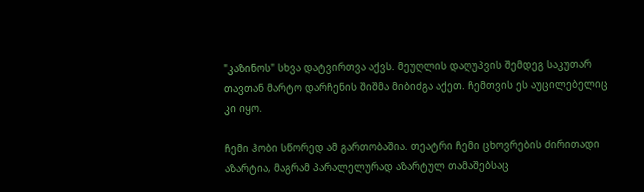"კაზინოს" სხვა დატვირთვა აქვს. მეუღლის დაღუპვის შემდეგ საკუთარ თავთან მარტო დარჩენის შიშმა მიბიძგა აქეთ. ჩემთვის ეს აუცილებელიც კი იყო.

ჩემი ჰობი სწორედ ამ გართობაშია. თეატრი ჩემი ცხოვრების ძირითადი აზარტია, მაგრამ პარალელურად აზარტულ თამაშებსაც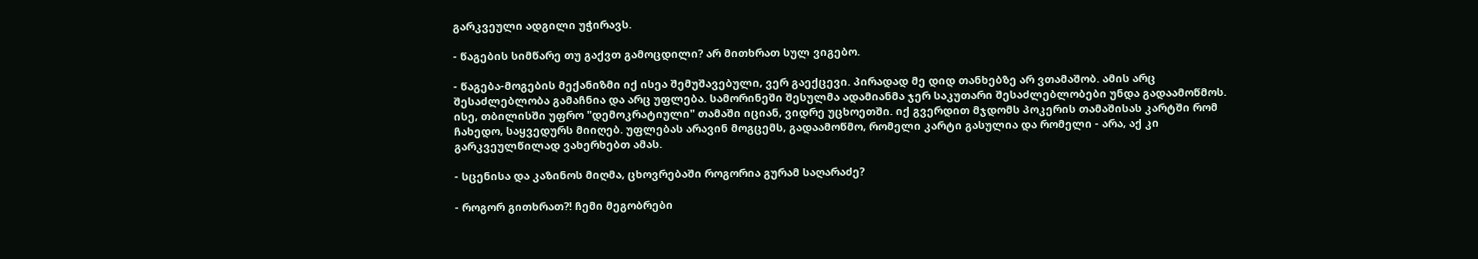გარკვეული ადგილი უჭირავს.

- წაგების სიმწარე თუ გაქვთ გამოცდილი? არ მითხრათ სულ ვიგებო.

- წაგება-მოგების მექანიზმი იქ ისეა შემუშავებული, ვერ გაექცევი. პირადად მე დიდ თანხებზე არ ვთამაშობ. ამის არც შესაძლებლობა გამაჩნია და არც უფლება. სამორინეში შესულმა ადამიანმა ჯერ საკუთარი შესაძლებლობები უნდა გადაამოწმოს. ისე, თბილისში უფრო "დემოკრატიული" თამაში იციან, ვიდრე უცხოეთში. იქ გვერდით მჯდომს პოკერის თამაშისას კარტში რომ ჩახედო, საყვედურს მიიღებ. უფლებას არავინ მოგცემს, გადაამოწმო, რომელი კარტი გასულია და რომელი - არა, აქ კი გარკვეულწილად ვახერხებთ ამას.

- სცენისა და კაზინოს მიღმა, ცხოვრებაში როგორია გურამ საღარაძე?

- როგორ გითხრათ?! ჩემი მეგობრები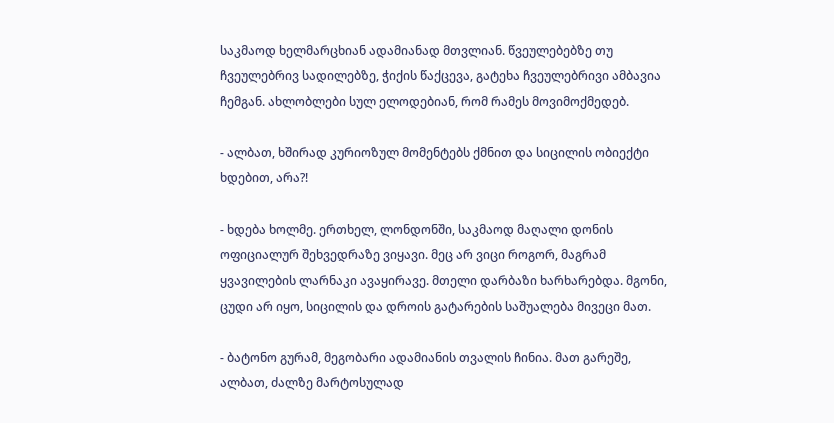საკმაოდ ხელმარცხიან ადამიანად მთვლიან. წვეულებებზე თუ ჩვეულებრივ სადილებზე, ჭიქის წაქცევა, გატეხა ჩვეულებრივი ამბავია ჩემგან. ახლობლები სულ ელოდებიან, რომ რამეს მოვიმოქმედებ.

- ალბათ, ხშირად კურიოზულ მომენტებს ქმნით და სიცილის ობიექტი ხდებით, არა?!

- ხდება ხოლმე. ერთხელ, ლონდონში, საკმაოდ მაღალი დონის ოფიციალურ შეხვედრაზე ვიყავი. მეც არ ვიცი როგორ, მაგრამ ყვავილების ლარნაკი ავაყირავე. მთელი დარბაზი ხარხარებდა. მგონი, ცუდი არ იყო, სიცილის და დროის გატარების საშუალება მივეცი მათ.

- ბატონო გურამ, მეგობარი ადამიანის თვალის ჩინია. მათ გარეშე, ალბათ, ძალზე მარტოსულად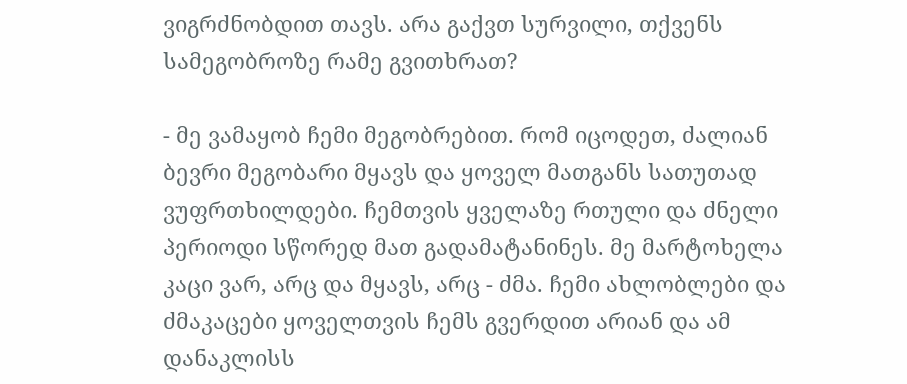ვიგრძნობდით თავს. არა გაქვთ სურვილი, თქვენს სამეგობროზე რამე გვითხრათ?

- მე ვამაყობ ჩემი მეგობრებით. რომ იცოდეთ, ძალიან ბევრი მეგობარი მყავს და ყოველ მათგანს სათუთად ვუფრთხილდები. ჩემთვის ყველაზე რთული და ძნელი პერიოდი სწორედ მათ გადამატანინეს. მე მარტოხელა კაცი ვარ, არც და მყავს, არც - ძმა. ჩემი ახლობლები და ძმაკაცები ყოველთვის ჩემს გვერდით არიან და ამ დანაკლისს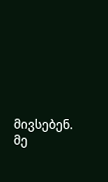მივსებენ. მე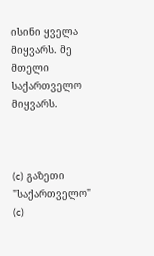ისინი ყველა მიყვარს. მე მთელი საქართველო მიყვარს.



(c) გაზეთი "საქართველო"
(c)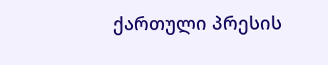ქართული პრესის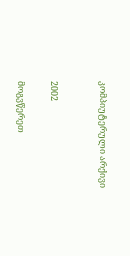კომპიუტერული არქივი


2002

მოგვწერეთ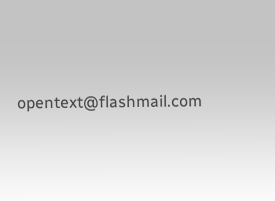opentext@flashmail.com